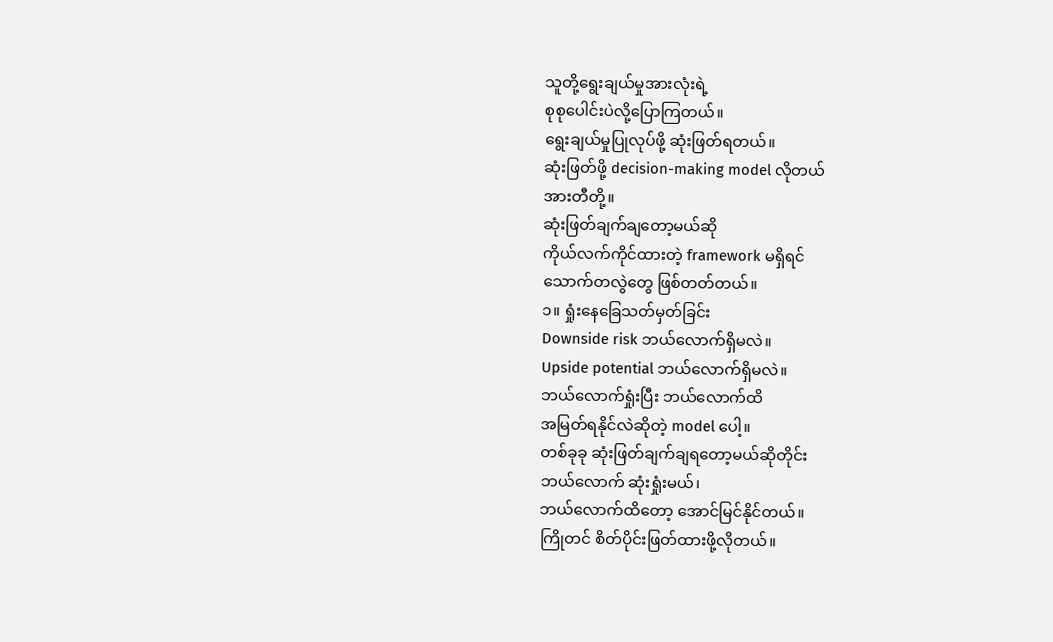သူတို့ရွေးချယ်မှုအားလုံးရဲ့
စုစုပေါင်းပဲလို့ပြောကြတယ်။
ရွေးချယ်မှုပြုလုပ်ဖို့ ဆုံးဖြတ်ရတယ်။
ဆုံးဖြတ်ဖို့ decision-making model လိုတယ်
အားတီတို့။
ဆုံးဖြတ်ချက်ချတော့မယ်ဆို
ကိုယ်လက်ကိုင်ထားတဲ့ framework မရှိရင်
သောက်တလွဲတွေ ဖြစ်တတ်တယ်။
၁။ ရှုံးနေခြေသတ်မှတ်ခြင်း
Downside risk ဘယ်လောက်ရှိမလဲ။
Upside potential ဘယ်လောက်ရှိမလဲ။
ဘယ်လောက်ရှုံးပြီး ဘယ်လောက်ထိ
အမြတ်ရနိုင်လဲဆိုတဲ့ model ပေါ့။
တစ်ခုခု ဆုံးဖြတ်ချက်ချရတော့မယ်ဆိုတိုင်း
ဘယ်လောက် ဆုံးရှုံးမယ်၊
ဘယ်လောက်ထိတော့ အောင်မြင်နိုင်တယ်။
ကြိုတင် စိတ်ပိုင်းဖြတ်ထားဖို့လိုတယ်။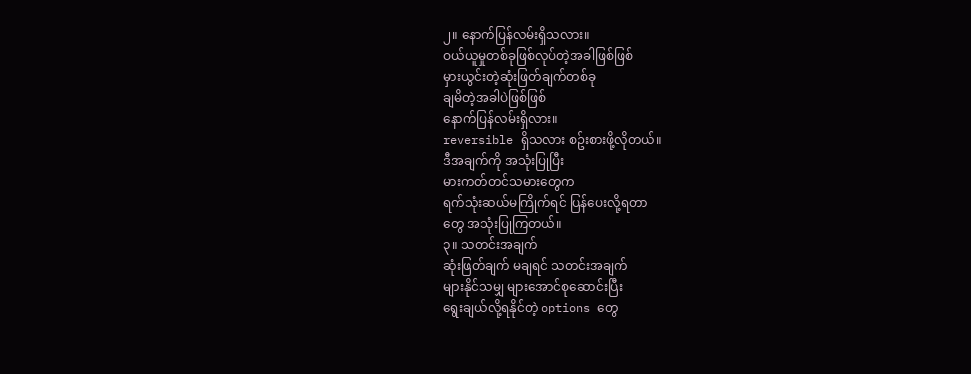၂။ နောက်ပြန်လမ်းရှိသလား။
ဝယ်ယူမှုတစ်ခုဖြစ်လုပ်တဲ့အခါဖြစ်ဖြစ်
မှားယွင်းတဲ့ဆုံးဖြတ်ချက်တစ်ခု
ချမိတဲ့အခါပဲဖြစ်ဖြစ်
နောက်ပြန်လမ်းရှိလား။
reversible ရှိသလား စဥ်းစားဖို့လိုတယ်။
ဒီအချက်ကို အသုံးပြုပြီး
မားကတ်တင်သမားတွေက
ရက်သုံးဆယ်မကြိုက်ရင် ပြန်ပေးလို့ရတာ
တွေ အသုံးပြုကြတယ်။
၃။ သတင်းအချက်
ဆုံးဖြတ်ချက် မချရင် သတင်းအချက်
များနိုင်သမျှ များအောင်စုဆောင်းပြီး
ရွေးချယ်လို့ရနိုင်တဲ့ options တွေ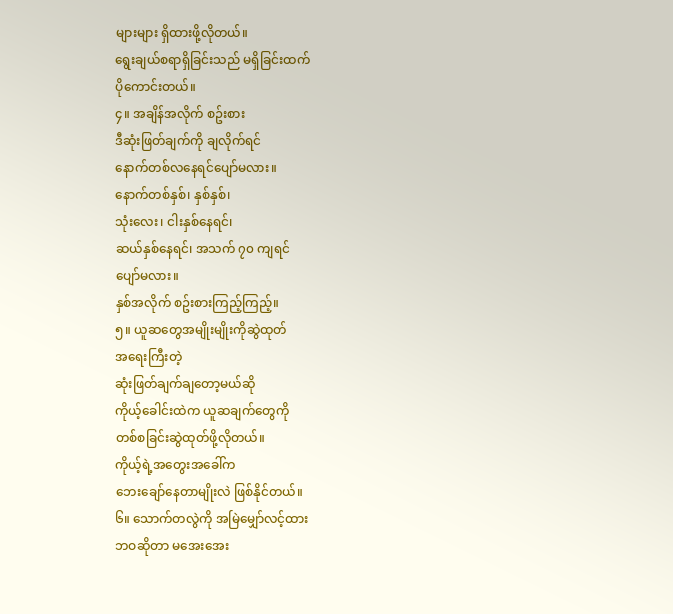များများ ရှိထားဖို့လိုတယ်။
ရွေးချယ်စရာရှိခြင်းသည် မရှိခြင်းထက်
ပိုကောင်းတယ်။
၄။ အချိန်အလိုက် စဥ်းစား
ဒီဆုံးဖြတ်ချက်ကို ချလိုက်ရင်
နောက်တစ်လနေရင်ပျော်မလား။
နောက်တစ်နှစ်၊ နှစ်နှစ်၊
သုံးလေး၊ ငါးနှစ်နေရင်၊
ဆယ်နှစ်နေရင်၊ အသက် ၇၀ ကျရင်
ပျော်မလား။
နှစ်အလိုက် စဥ်းစားကြည့်ကြည့်။
၅။ ယူဆတွေအမျိုးမျိုးကိုဆွဲထုတ်
အရေးကြီးတဲ့
ဆုံးဖြတ်ချက်ချတော့မယ်ဆို
ကိုယ့်ခေါင်းထဲက ယူဆချက်တွေကို
တစ်စခြင်းဆွဲထုတ်ဖို့လိုတယ်။
ကိုယ့်ရဲ့အတွေးအခေါ်က
ဘေးချော်နေတာမျိုးလဲ ဖြစ်နိုင်တယ်။
၆။ သောက်တလွဲကို အမြဲမျှော်လင့်ထား
ဘဝဆိုတာ မအေးအေး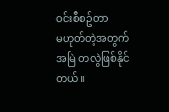ဝင်းစီစဥ်တာ
မဟုတ်တဲ့အတွက် အမြဲ တလွဲဖြစ်နိုင်တယ်။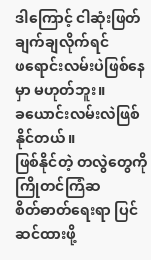ဒါကြောင့် ငါဆုံးဖြတ်ချက်ချလိုက်ရင်
ဖရောင်းလမ်းပဲဖြစ်နေမှာ မဟုတ်ဘူး။
ခယောင်းလမ်းလဲဖြစ်နိုင်တယ်။
ဖြစ်နိုင်တဲ့ တလွဲတွေကို ကြိုတင်ကြံဆ
စိတ်ဓာတ်ရေးရာ ပြင်ဆင်ထားဖို့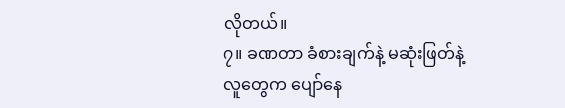လိုတယ်။
၇။ ခဏတာ ခံစားချက်နဲ့ မဆုံးဖြတ်နဲ့
လူတွေက ပျော်နေ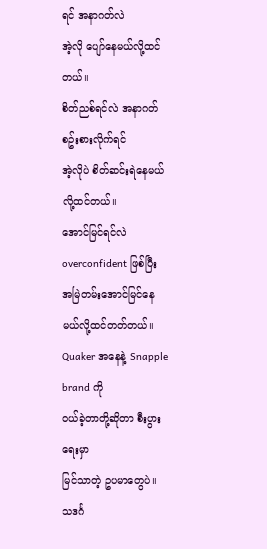ရင် အနာဂတ်လဲ
အဲ့လို ပျော်နေမယ်လို့ထင်တယ်။
စိတ်ညစ်ရင်လဲ အနာဂတ်စဥ်းစားလိုက်ရင်
အဲ့လိုပဲ စိတ်ဆင်းရဲနေမယ်လို့ထင်တယ်။
အောင်မြင်ရင်လဲ overconfident ဖြစ်ပြီး
အမြဲတမ်းအောင်မြင်နေမယ်လို့ထင်တတ်တယ်။
Quaker အနေနဲ့ Snapple brand ကို
ဝယ်ခဲ့တာတို့ဆိုတာ စီးပွားရေးမှာ
မြင်သာတဲ့ ဥပမာတွေပဲ။
သဒင်္ဂ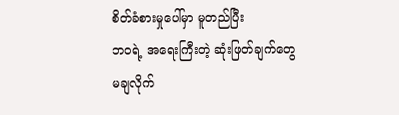စိတ်ခံစားမှုပေါ်မှာ မူတည်ပြီး
ဘဝရဲ့ အရေးကြီးတဲ့ ဆုံးဖြတ်ချက်တွေ
မချလိုက်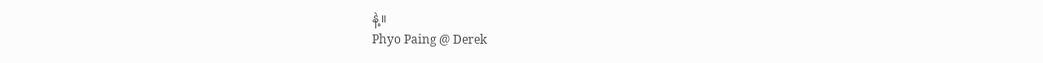နဲ့။
Phyo Paing @ Derek